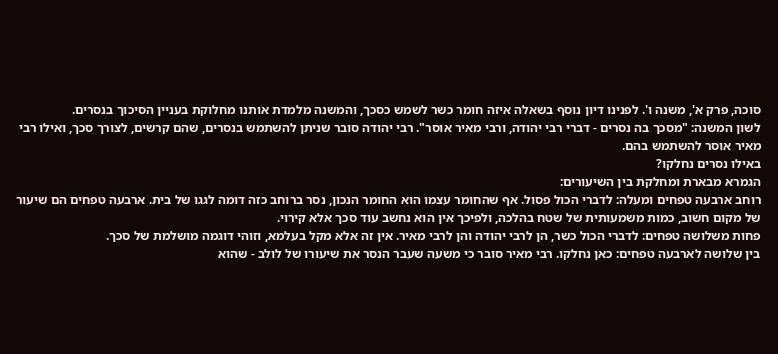סוכה, פרק א', משנה ו'. לפנינו דיון נוסף בשאלה איזה חומר כשר לשמש כסכך, והמשנה מלמדת אותנו מחלוקת בעניין הסיכוך בנסרים.
לשון המשנה: "מסכך בה נסרים - דברי רבי יהודה, ורבי מאיר אוסר". רבי יהודה סובר שניתן להשתמש בנסרים, שהם קרשים, לצורך סכך, ואילו רבי מאיר אוסר להשתמש בהם.
באילו נסרים נחלקו?
הגמרא מבארת ומחלקת בין השיעורים:
רוחב ארבעה טפחים ומעלה: לדברי הכול פסול. אף שהחומר עצמו הוא החומר הנכון, נסר ברוחב כזה דומה לגגו של בית. ארבעה טפחים הם שיעור של מקום חשוב, כמות משמעותית של שטח בהלכה, ולפיכך אין הוא נחשב עוד סכך אלא קירוי.
פחות משלושה טפחים: לדברי הכול כשר, הן לרבי יהודה והן לרבי מאיר. אין זה אלא מקל בעלמא, וזוהי דוגמה מושלמת של סכך.
בין שלושה לארבעה טפחים: כאן נחלקו. רבי מאיר סובר כי משעה שעבר הנסר את שיעורו של לולב - שהוא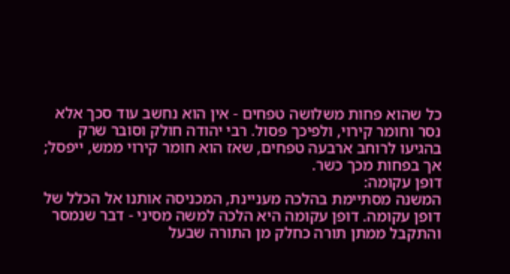כל שהוא פחות משלושה טפחים - אין הוא נחשב עוד סכך אלא נסר וחומר קירוי, ולפיכך פסול. רבי יהודה חולק וסובר שרק בהגיעו לרוחב ארבעה טפחים, שאז הוא חומר קירוי ממש, ייפסל; אך בפחות מכך כשר.
דופן עקומה:
המשנה מסתיימת בהלכה מעניינת, המכניסה אותנו אל הכלל של דופן עקומה. דופן עקומה היא הלכה למשה מסיני - דבר שנמסר והתקבל ממתן תורה כחלק מן התורה שבעל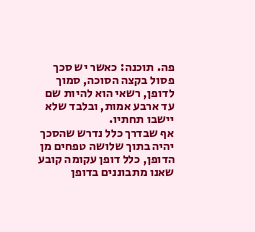פה. תוכנה: כאשר יש סכך פסול בקצה הסוכה, סמוך לדופן, רשאי הוא להיות שם עד ארבע אמות, ובלבד שלא יישבו תחתיו.
אף שבדרך כלל נדרש שהסכך יהיה בתוך שלושה טפחים מן הדופן, כלל דופן עקומה קובע שאנו מתבוננים בדופן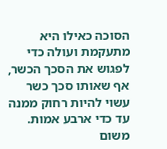הסוכה כאילו היא מתעקמת ועולה כדי לפגוש את הסכך הכשר, אף שאותו סכך כשר עשוי להיות רחוק ממנה עד כדי ארבע אמות. משום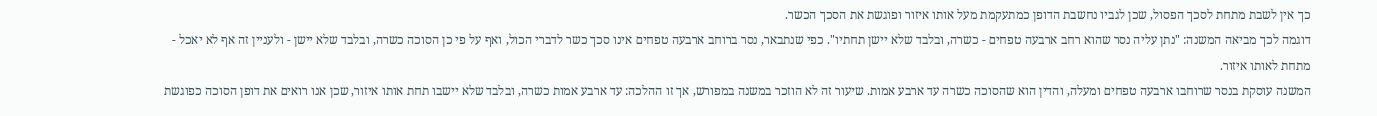כך אין לשבת מתחת לסכך הפסול, שכן לגביו נחשבת הדופן כמתעקמת מעל אותו איזור ופוגשת את הסכך הכשר.
דוגמה לכך מביאה המשנה: "נתן עליה נסר שהוא רחב ארבעה טפחים - כשרה, ובלבד שלא יישן תחתיו". כפי שנתבאר, נסר ברוחב ארבעה טפחים אינו סכך כשר לדברי הכול, ואף על פי כן הסוכה כשרה, ובלבד שלא יישן - ולעניין זה אף לא יאכל - מתחת לאותו איזור.
המשנה עוסקת בנסר שרוחבו ארבעה טפחים ומעלה, והדין הוא שהסוכה כשרה עד ארבע אמות. שיעור זה לא הוזכר במשנה במפורש, אך זו ההלכה: עד ארבע אמות כשרה, ובלבד שלא יישבו תחת אותו איזור, שכן אנו רואים את דופן הסוכה כפוגשת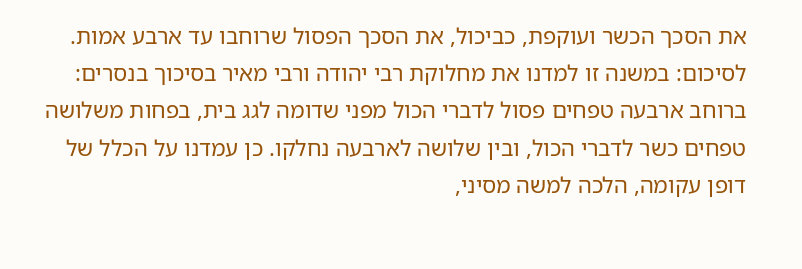את הסכך הכשר ועוקפת, כביכול, את הסכך הפסול שרוחבו עד ארבע אמות.
לסיכום: במשנה זו למדנו את מחלוקת רבי יהודה ורבי מאיר בסיכוך בנסרים: ברוחב ארבעה טפחים פסול לדברי הכול מפני שדומה לגג בית, בפחות משלושה טפחים כשר לדברי הכול, ובין שלושה לארבעה נחלקו. כן עמדנו על הכלל של דופן עקומה, הלכה למשה מסיני,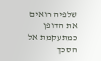שלפיה רואים את הדופן כמתעקמת אל הסכך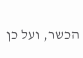הכשר, ועל כן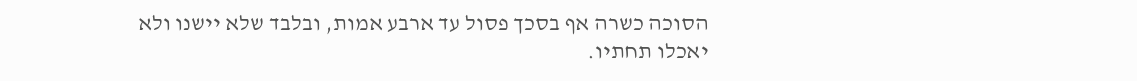הסוכה כשרה אף בסכך פסול עד ארבע אמות, ובלבד שלא יישנו ולא יאכלו תחתיו.